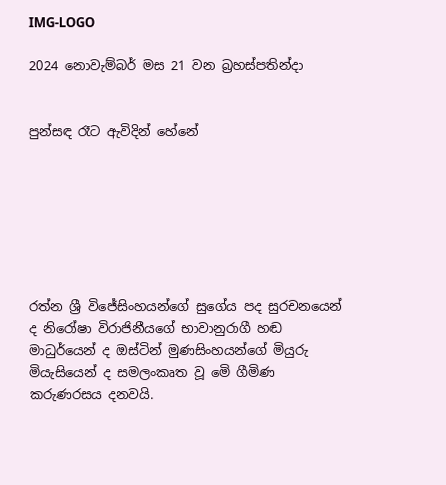IMG-LOGO

2024 නොවැම්බර් මස 21 වන බ්‍රහස්පතින්දා


පුන්සඳ රෑට ඇවිදින් හේනේ







රත්න ශ්‍රී විජේසිංහයන්ගේ සුගේය පද සුරචනයෙන් ද නිරෝෂා විරාජිනීයගේ භාවානුරාගී හඬ මාධුර්යෙන් ද ඔස්ටින් මුණසිංහයන්ගේ මියුරු මියැසියෙන් ද සමලංකෘත වූ මෙි ගීමිණ කරුණරසය දනවයි.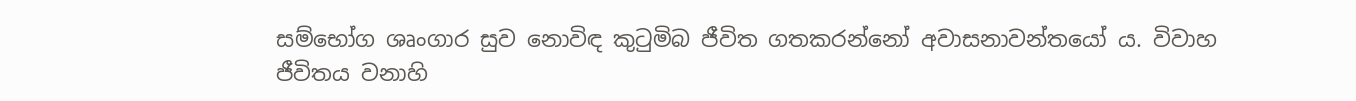සම්භෝග ශෘංගාර සුව නොවිඳ කුටුමිබ ජීවිත ගතකරන්නෝ අවාසනාවන්තයෝ ය. විවාහ ජීවිතය වනාහි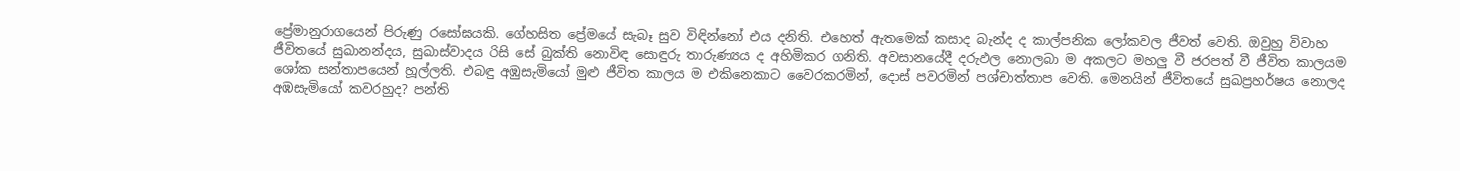ප්‍රේමානුරාගයෙන් පිරුණු රසෝඝයකි. ගේහසිත ප්‍රේමයේ සැබෑ සුව විඳින්නෝ එය දනිති. එහෙත් ඇතමෙක් කසාද බැන්ද ද කාල්පනික ලෝකවල ජීවත් වෙති. ඔවුහු විවාහ ජීවිතයේ සුඛානන්දය, සුඛාස්වාදය රිසි සේ බුක්ති නොවිඳ සොඳුරු තාරුණ්‍යය ද අහිමිකර ගනිති. අවසානයේදී දරුඵල නොලබා ම අකලට මහලු වී ජරපත් වී ජීවිත කාලයම ශෝක සන්තාපයෙන් හූල්ලති. එබඳු අඹුසැමියෝ මුළු ජීවිත කාලය ම එකිනෙකාට වෛරකරමින්, දොස් පවරමින් පශ්චාත්තාප වෙති. මෙනයින් ජීවිතයේ සුඛප්‍රහර්ෂය නොලද අඹසැමියෝ කවරහුද? පන්ති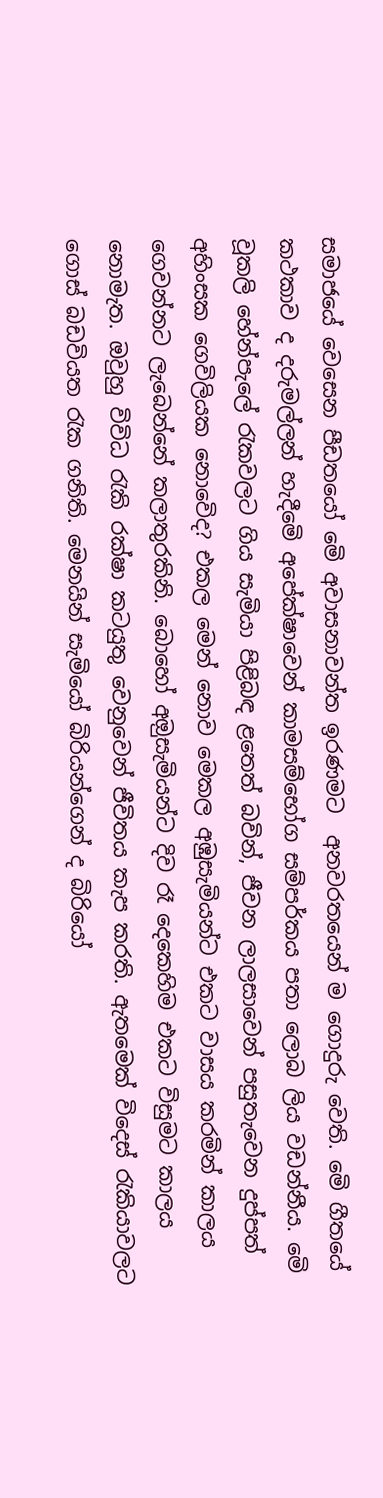සමාජයේ වෙසෙන පීඩතයෝ මෙි අවාසනාවන්ත ඉරණමට  අනවරතයෙන් ම ගොදුරු වෙති. මෙි ගීතයේ කථකාව ද දරුමල්ලන් හැදීමෙි අපේක්ෂාවෙන් කාමසම්භෝග සම්පර්කය පතා ලොබ ලිය වඩන්නීය. මෙි  වූකලි හේන්පැලේ රැකවලට ගිය සැමියා පිළිබඳ ළතෙත් බවින්, ජීවන ලාලසාවෙන් පසුතැවෙන දුප්පත් අහිංසක ගෙවිලියක නොවෙිද? එකල මෙන් නොව මෙකල අඹුසැමියන්ට එකට වාසය කරමින් කාලය ගෙවන්නට ලැබෙන්නේ කලාතුරකිනි. බොහෝ අඔුසැමියන්ට දිව රෑ දෙකෙහිම එකට විසුමට කාලය නොමැත. ඔවුහු විවිධ රැකි රක්ෂා කටයුතු වෙනුවෙන් ජීවිතය කැප කරති. ඇතමෙක් විදෙස් රැකියාවලට ගොස් බඩවියත රැක ගනිති. මෙනයින් සැමියෝ බිරියන්ගෙන් ද බිරියෝ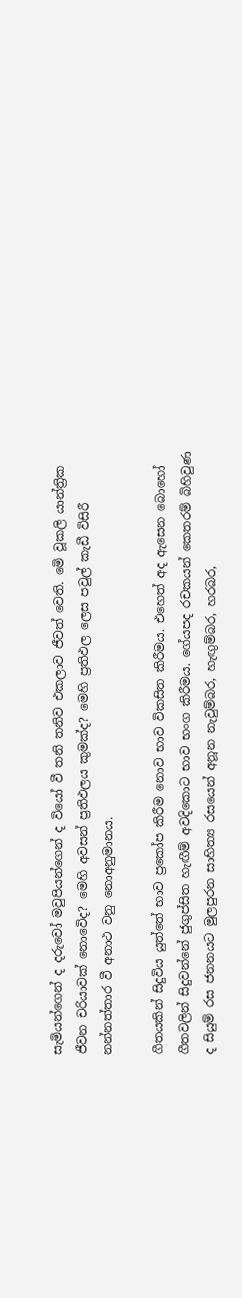සැමියන්ගෙන් ද දරුවෝ මවුපියන්ගෙන් ද වියෝ වී තනි තනිව එකලාව ජීවත් වෙති. මෙි වූකලි යාන්ත්‍රික ජීවන චරියාවක් නොවෙිද? මෙහි අවසන් ප්‍රතිඵලය කුමක්ද? මෙහි ප්‍රතිඵල ලෙස පවුල් කැඩී විසිරී නන්නත්තාර වී අනාථ වනු නොඅනුමානය.

ගීතයකින් සිදුවිය යුත්තේ භාව ප්‍රකෝප කිරීම නොව භාව විකසිත කිරීමය. එහෙත් අද ඇසෙන බොහෝ ගීතවලින් සිදුවන්නේ ජුගුප්සිත හැඟීම් අවදිකොට භාව භංග කිරීමය. ගේයපද රචකයන් කෙතරම් බිහිවුණ ද සියුම් රස ජනනයට මුලපුරන සාහිත්‍ය රසයෙන් අනූන නැවුම්බර, හැඟුම්බර, හරබර,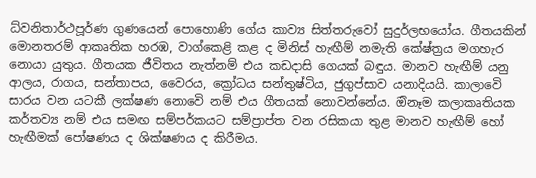ධ්වනිතාර්ථපූර්ණ ගුණයෙන් පොහොණි ගේය කාව්‍ය සිත්තරුවෝ සුදුර්ලභයෝය. ගීතයකින්  මොනතරම් ආකෘතික හරඹ, වාග්කෙළි කළ ද මිනිස් හැඟීම් නමැති කේෂ්ත්‍රය මගහැර නොයා යුතුය. ගීතයක ජීවිතය නැත්නම් එය කඩදාසි ගෙයක් බඳුය. මානව හැඟීම් යනු ආලය, රාගය, සන්තාපය, වෛරය, ක්‍රෝධය සන්තුෂ්ටිය, ජුගුප්සාව යනාදියයි. කාලාවෙි සාරය වන යටකී ලක්ෂණ නොවෙි නම් එය ගීතයක් නොවන්නේය. ඔිනෑම කලාකෘතියක කර්තව්‍ය නම් එය සමඟ සම්පර්කයට සම්ප්‍රාප්ත වන රසිකයා තුළ මානව හැඟීම් හෝ හැඟීමක් පෝෂණය ද ශික්ෂණය ද කිරීමය.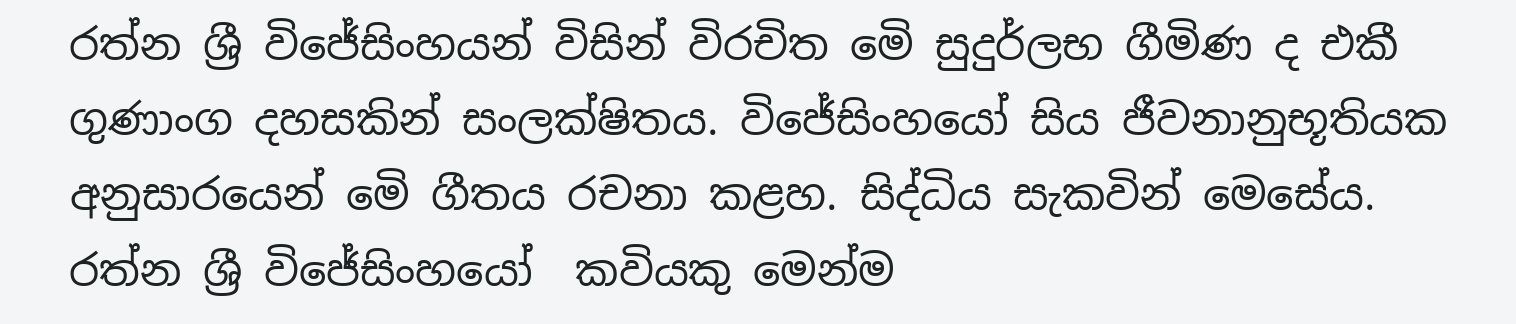රත්න ශ්‍රී විජේසිංහයන් විසින් විරචිත මෙි සුදුර්ලභ ගීමිණ ද එකී ගුණාංග දහසකින් සංලක්ෂිතය. විජේසිංහයෝ සිය ජීවනානුභූතියක අනුසාරයෙන් මෙි ගීතය රචනා කළහ. සිද්ධිය සැකවින් මෙසේය. රත්න ශ්‍රී විජේසිංහයෝ  කවියකු මෙන්ම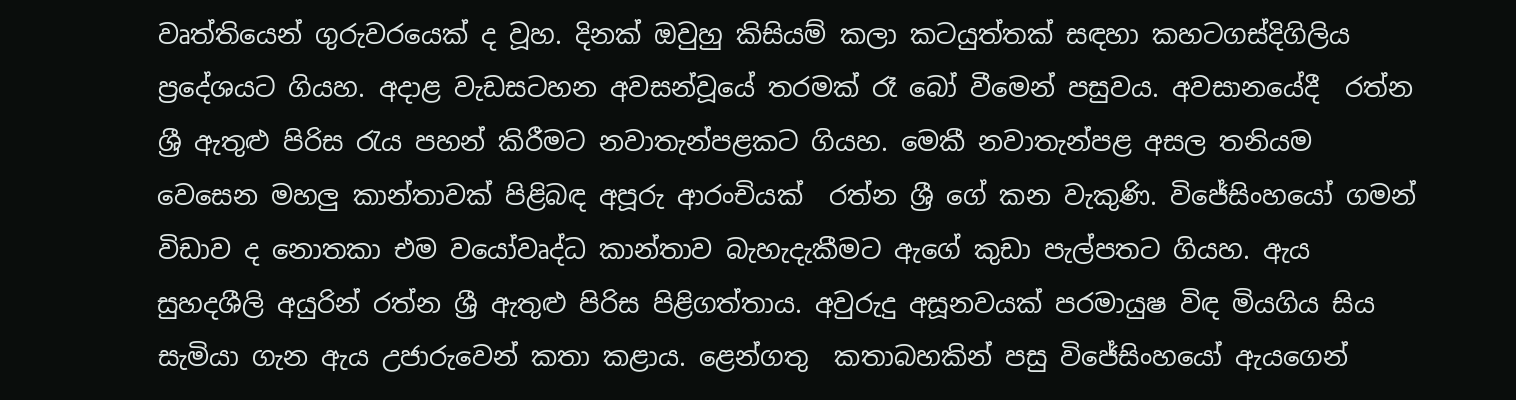වෘත්තියෙන් ගුරුවරයෙක් ද වූහ. දිනක් ඔවුහු කිසියම් කලා කටයුත්තක් සඳහා කහටගස්දිගිලිය ප්‍රදේශයට ගියහ. අදාළ වැඩසටහන අවසන්වූයේ තරමක් රෑ බෝ වීමෙන් පසුවය. අවසානයේදී  රත්න ශ්‍රී ඇතුළු පිරිස රැය පහන් කිරීමට නවාතැන්පළකට ගියහ. මෙකී නවාතැන්පළ අසල තනියම වෙසෙන මහලු කාන්තාවක් පිළිබඳ අපූරු ආරංචියක්  රත්න ශ්‍රී ගේ කන වැකුණි. විජේසිංහයෝ ගමන් විඩාව ද නොතකා එම වයෝවෘද්ධ කාන්තාව බැහැදැකීමට ඇගේ කුඩා පැල්පතට ගියහ. ඇය සුහදශීලි අයුරින් රත්න ශ්‍රී ඇතුළු පිරිස පිළිගත්තාය. අවුරුදු අසූනවයක් පරමායුෂ විඳ මියගිය සිය සැමියා ගැන ඇය උජාරුවෙන් කතා කළාය. ළෙන්ගතු  කතාබහකින් පසු විජේසිංහයෝ ඇයගෙන්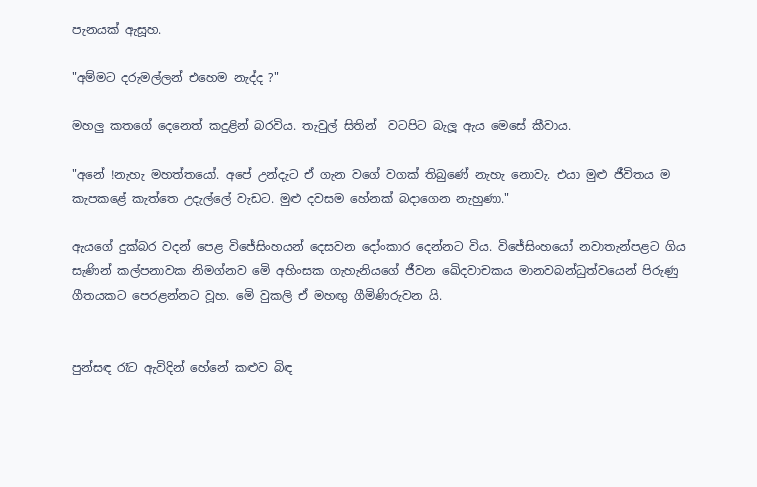පැනයක් ඇසූහ.

"අම්මට දරුමල්ලන් එහෙම නැද්ද ?"

මහලු කතගේ දෙනෙත් කදුළින් බරවිය. තැවුල් සිතින්  වටපිට බැලූ ඇය මෙසේ කීවාය.

"අනේ !නැහැ මහත්තයෝ. අපේ උන්දැට ඒ ගැන වගේ වගක් තිබුණේ නැහැ නොවැ. එයා මුළු ජීවිතය ම කැපකළේ කැත්තෙ උදැල්ලේ වැඩට. මුළු දවසම හේනක් බදාගෙන නැහුණා."

ඇයගේ දුක්බර වදන් පෙළ විජේසිංහයන් දෙසවන දෝංකාර දෙන්නට විය. විජේසිංහයෝ නවාතැන්පළට ගිය සැණින් කල්පනාවක නිමග්නව මෙි අහිංසක ගැහැනියගේ ජීවන ඛෙිදවාචකය මානවබන්ධුත්වයෙන් පිරුණු ගීතයකට පෙරළන්නට වූහ. මෙි වුකලි ඒ මහඟු ගීමිණිරුවන යි.


පුන්සඳ රෑට ඇවිදින් හේනේ කළුව බිඳ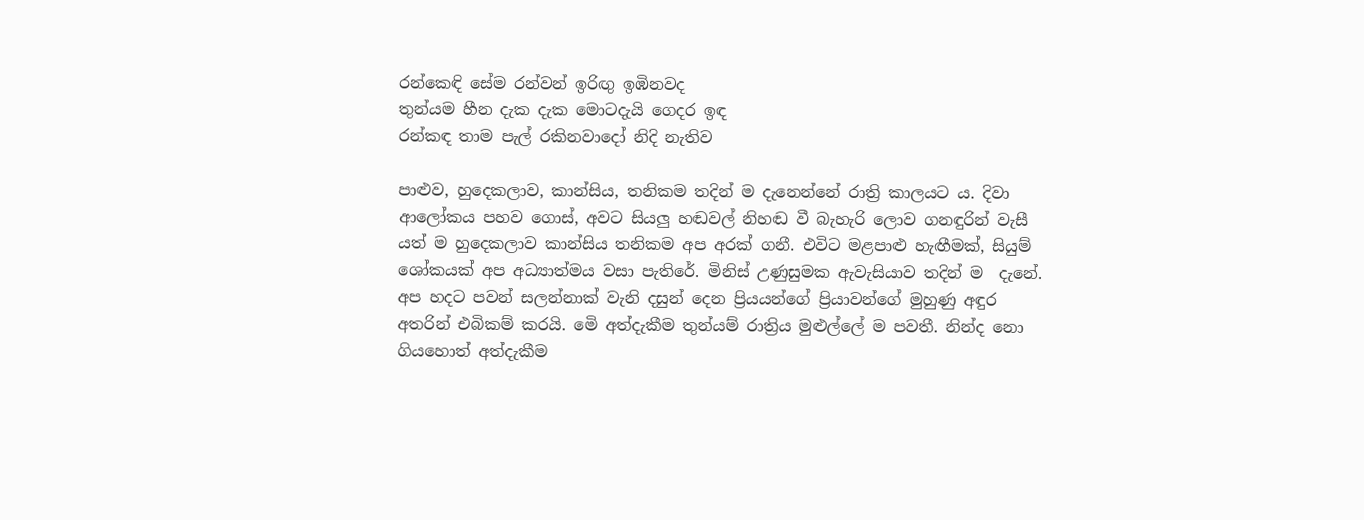රන්කෙඳි සේම රන්වන් ඉරිඟු ඉඹිනවද
තුන්යම හීන දැක දැක මොටදැයි ගෙදර ඉඳ
රන්කඳ තාම පැල් රකිනවාදෝ නිදි නැතිව

පාළුව, හුදෙකලාව, කාන්සිය, තනිකම තදින් ම දැනෙන්නේ රාත්‍රි කාලයට ය. දිවා ආලෝකය පහව ගොස්, අවට සියලු හඬවල් නිහඬ වී බැහැරි ලොව ගනඳුරින් වැසී යත් ම හුදෙකලාව කාන්සිය තනිකම අප අරක් ගනී. එවිට මළපාළු හැඟීමක්, සියුම් ශෝකයක් අප අධ්‍යාත්මය වසා පැතිරේ. මිනිස් උණුසුමක ඇවැසියාව තදින් ම  දැනේ. අප හදට පවන් සලන්නාක් වැනි දසුන් දෙන ප්‍රියයන්ගේ ප්‍රියාවන්ගේ මුහුණු අඳුර අතරින් එබිකම් කරයි. මෙි අත්දැකීම තුන්යම් රාත්‍රිය මුළුල්ලේ ම පවතී. නින්ද නො ගියහොත් අත්දැකීම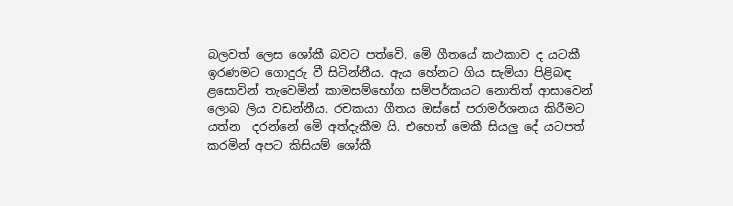බලවත් ලෙස ශෝකී බවට පත්වෙි. මෙි ගීතයේ කථකාව ද යටකී ඉරණමට ගොදුරු වී සිටින්නීය. ඇය හේනට ගිය සැමියා පිළිබඳ  ළසොවින් තැවෙමින් කාමසම්භෝග සම්පර්කයට නොතිත් ආසාවෙන් ලොබ ලිය වඩන්නීය. රචකයා ගීතය ඔස්සේ පරාමර්ශනය කිරීමට යත්න  දරන්නේ මෙි අත්දැකීම යි. එහෙත් මෙකී සියලු දේ යටපත් කරමින් අපට කිසියම් ශෝකී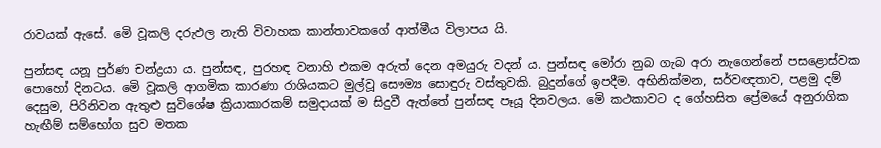රාවයක් ඇසේ. මෙි වූකලි දරුඵල නැති විවාහක කාන්තාවකගේ ආත්මීය විලාපය යි.

පුන්සඳ යනූ පුර්ණ චන්ද්‍රයා ය. පුන්සඳ, පුරහඳ වනාහි එකම අරුත් දෙන අමයුරු වදන් ය. පුන්සඳ මෝරා නුබ ගැබ අරා නැගෙන්නේ පසළොස්වක පොහෝ දිනටය. මෙි වූකලි ආගමික කාරණා රාශියකට මුල්වූ සෞම්‍ය සොඳුරු වස්තුවකි. බුදුන්ගේ ඉපදීම. අභිනික්මන, සර්වඥතාව, පළමු දම් දෙසුම, පිරිනිවන ඇතුළු සුවිශේෂ ක්‍රියාකාරකම් සමුදායක් ම සිදුවී ඇත්තේ පුන්සඳ පෑයූ දිනවලය. මෙි කථකාවට ද ගේහසිත ප්‍රේමයේ අනුරාගික හැඟීම් සම්භෝග සුව මතක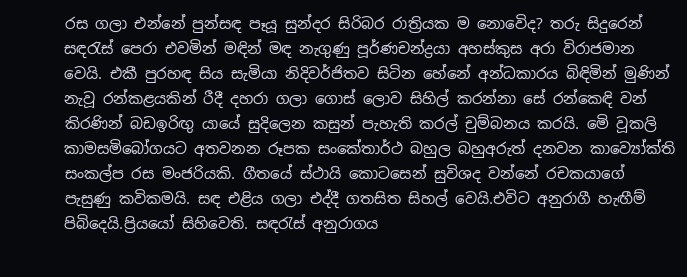රස ගලා එන්නේ පුන්සඳ පෑයූ සුන්දර සිරිබර රාත්‍රියක ම නොවෙිද? තරු සිදුරෙන් සඳරැස් පෙරා එවමින් මඳින් මඳ නැගුණු පූර්ණචන්ද්‍රයා අහස්කුස අරා විරාජමාන වෙයි. එකී පුරහඳ සිය සැමියා නිදිවර්ජිතව සිටින හේනේ අන්ධකාරය බිඳිමින් මුණින් නැවූ රන්කළයකින් රීදී දහරා ගලා ගොස් ලොව සිහිල් කරන්නා සේ රන්කෙඳි වන් කිරණින් බඩඉරිඟු යායේ සුදිලෙන කසුන් පැහැති කරල් චුම්බනය කරයි. මෙි වූකලි කාමසමිබෝගයට අතවනන රූපක සංකේතාර්ථ බහුල බහුඅරුත් දනවන කාව්‍යෝක්ති සංකල්ප රස මංජරියකි. ගීතයේ ස්ථායි කොටසෙන් සුවිශද වන්නේ රචකයාගේ පැසුණු කවිකමයි. සඳ එළිය ගලා එද්දී ගතසිත සිහල් වෙයි.එවිට අනුරාගී හැඟීම් පිබිදෙයි.ප්‍රියයෝ සිහිවෙති. සඳරැස් අනුරාගය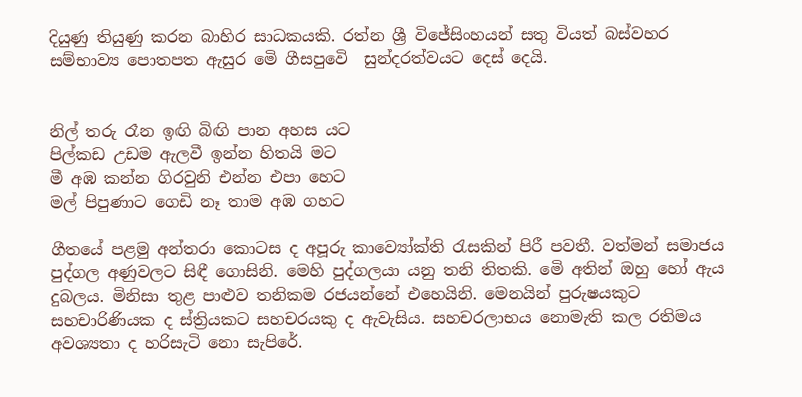දියුණු තියුණු කරන බාහිර සාධකයකි. රත්න ශ්‍රී විජේසිංහයන් සතු වියත් බස්වහර සම්භාව්‍ය පොතපත ඇසුර මෙි ගීසපුවෙි  සුන්දරත්වයට දෙස් දෙයි.


නිල් තරු රෑන ඉඟි බිඟි පාන අහස යට
පිල්කඩ උඩම ඇලවී ඉන්න හිතයි මට
මී අඹ කන්න ගිරවුනි එන්න එපා හෙට
මල් පිපුණාට ගෙඩි නෑ තාම අඹ ගහට

ගීතයේ පළමු අන්තරා කොටස ද අපූරු කාව්‍යෝක්ති රැසකින් පිරී පවතී. වත්මන් සමාජය පුද්ගල අණුවලට සිඳී ගොසිනි. මෙහි පුද්ගලයා යනු තනි තිතකි. මෙි අතින් ඔහු හෝ ඇය දුබලය. මිනිසා තුළ පාළුව තනිකම රජයන්නේ එහෙයිනි. මෙනයින් පුරුෂයකුට සහචාරිණියක ද ස්ත්‍රියකට සහචරයකු ද ඇවැසිය. සහචරලාභය නොමැති කල රතිමය අවශ්‍යතා ද හරිසැටි නො සැපිරේ.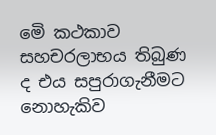මෙි කථකාව සහචරලාභය තිබුණ ද එය සපුරාගැනීමට නොහැකිව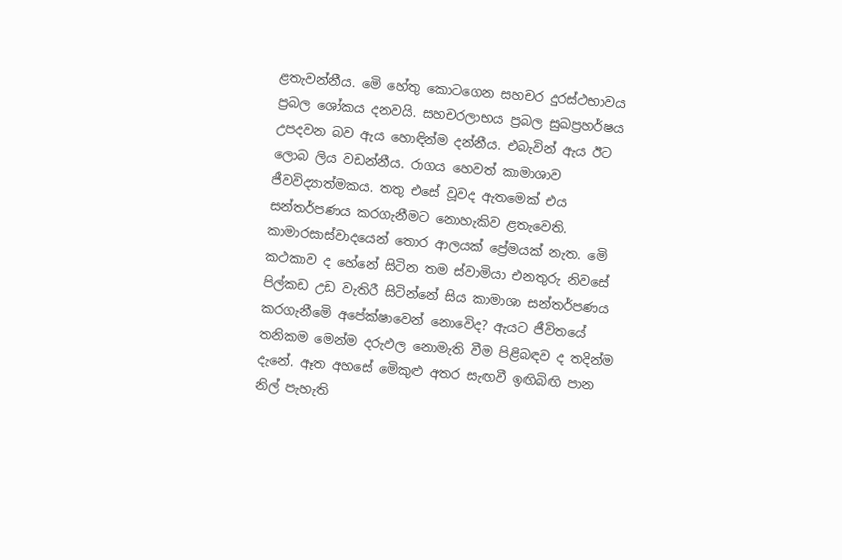ළතැවන්නීය. මෙි හේතු කොටගෙන සහචර දුරස්ථභාවය ප්‍රබල ශෝකය දනවයි. සහචරලාභය ප්‍රබල සුඛප්‍රහර්ෂය උපදවන බව ඇය හොඳින්ම දන්නීය. එබැවින් ඇය ඊට ලොබ ලිය වඩන්නීය. රාගය හෙවත් කාමාශාව ජීවවිද්‍යාත්මකය. තතු එසේ වූවද ඇතමෙක් එය සන්තර්පණය කරගැනීමට නොහැකිව ළතැවෙති. කාමාරසාස්වාදයෙන් තොර ආලයක් ප්‍රේමයක් නැත. මෙි කථකාව ද හේනේ සිටින තම ස්වාමියා එනතුරු නිවසේ පිල්කඩ උඩ වැතිරී සිටින්නේ සිය කාමාශා සන්තර්පණය කරගැනීමෙි අපේක්ෂාවෙන් නොවෙිද? ඇයට ජීවිතයේ තනිකම මෙන්ම දරුඵල නොමැති වීම පිළිබඳව ද තදින්ම දැනේ. ඈත අහසේ මෙිකුළු අතර සැඟවී ඉඟිබිඟි පාන නිල් පැහැති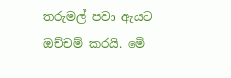තරුමල් පවා ඇයට ඔච්චම් කරයි. මෙි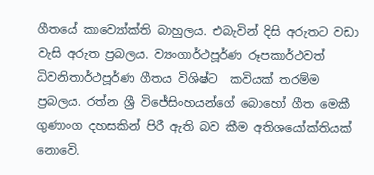ගීතයේ කාව්‍යෝක්ති බාහුලය. එබැවින් දිසි අරුතට වඩා වැසි අරුත ප්‍රබලය. ව්‍යංගාර්ථපූර්ණ රූපකාර්ථවත් ධිවනිතාර්ථපූර්ණ ගීතය විශිෂ්ට  කවියක් තරම්ම ප්‍රබලය. රත්න ශ්‍රී විජේසිංහයන්ගේ බොහෝ ගීත මෙකී ගුණාංග දහසකින් පිරී ඇති බව කීම අතිශයෝක්තියක් නොවෙි.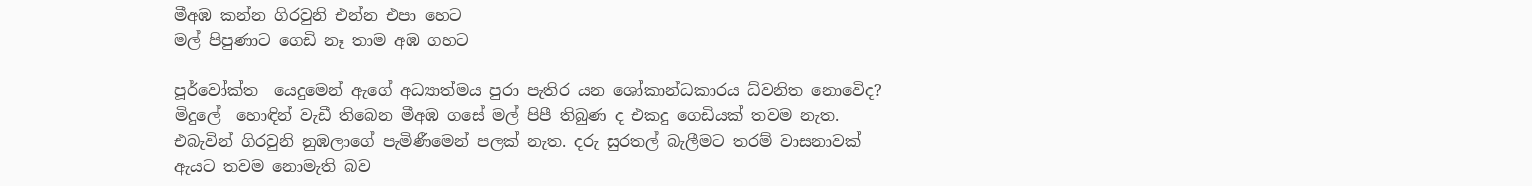මීඅඹ කන්න ගිරවුනි එන්න එපා හෙට
මල් පිපුණාට ගෙඩි නෑ තාම අඹ ගහට

පූර්වෝක්ත  යෙදුමෙන් ඇගේ අධ්‍යාත්මය පුරා පැතිර යන ශෝකාන්ධකාරය ධ්වනිත නොවෙිද? මිදුලේ  හොඳින් වැඩී තිබෙන මීඅඹ ගසේ මල් පිපී තිබුණ ද එකදු ගෙඩියක් තවම නැත. එබැවින් ගිරවුනි නුඹලාගේ පැමිණීමෙන් පලක් නැත. දරු සුරතල් බැලීමට තරම් වාසනාවක් ඇයට තවම නොමැති බව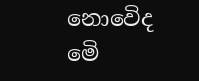නොවෙිද මෙි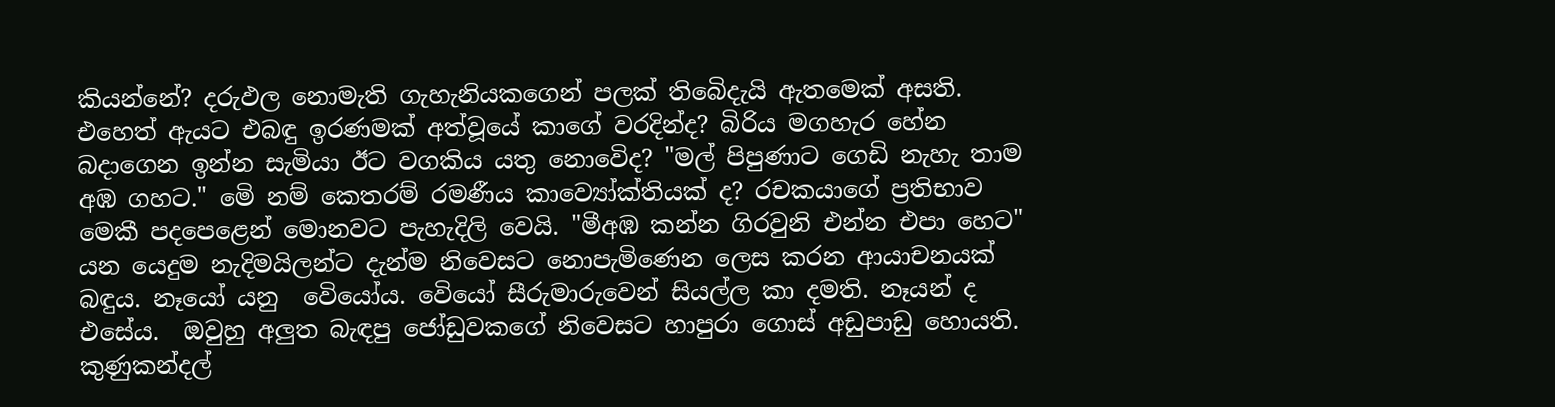කියන්නේ? දරුඵල නොමැති ගැහැනියකගෙන් පලක් තිබෙිදැයි ඇතමෙක් අසති. එහෙත් ඇයට එබඳු ඉරණමක් අත්වූයේ කාගේ වරදින්ද? බිරිය මගහැර හේන බදාගෙන ඉන්න සැමියා ඊට වගකිය යතු නොවෙිද? "මල් පිපුණාට ගෙඩි නැහැ තාම අඹ ගහට." මෙි නම් කෙතරම් රමණීය කාව්‍යෝක්තියක් ද? රචකයාගේ ප්‍රතිභාව මෙකී පදපෙළෙන් මොනවට පැහැදිලි වෙයි. "මීඅඹ කන්න ගිරවුනි එන්න එපා හෙට" යන යෙදුම නැදිමයිලන්ට දැන්ම නිවෙසට නොපැමිණෙන ලෙස කරන ආයාචනයක් බඳුය. නෑයෝ යනු  වෙියෝය. වෙියෝ සීරුමාරුවෙන් සියල්ල කා දමති. නෑයන් ද එසේය.  ඔවුහු අලුත බැඳපු ජෝඩුවකගේ නිවෙසට හාපුරා ගොස් අඩුපාඩු හොයති. කුණුකන්දල්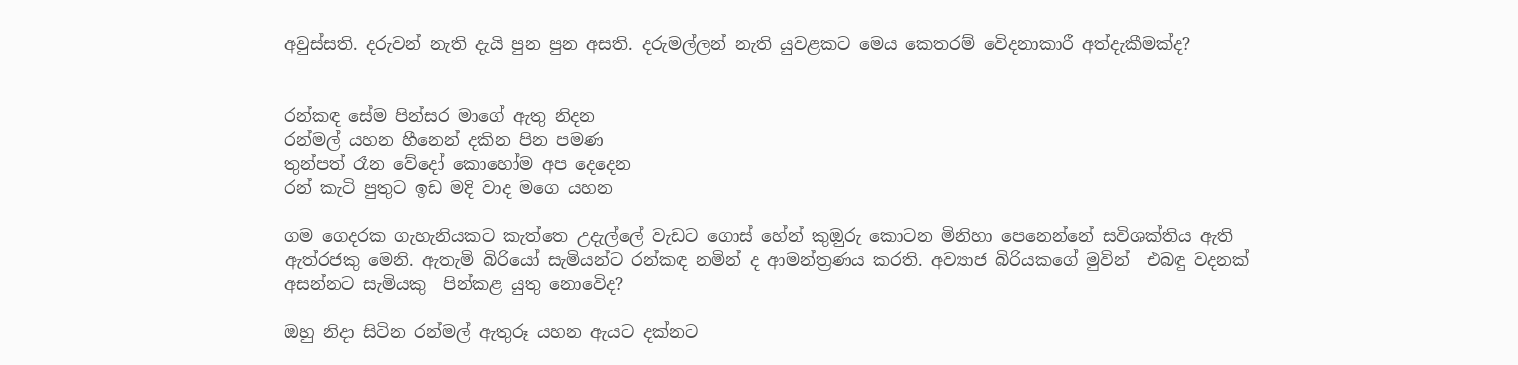අවුස්සති. දරුවන් නැති දැයි පුන පුන අසති. දරුමල්ලන් නැති යුවළකට මෙය කෙතරම් වෙිදනාකාරී අත්දැකීමක්ද?


රන්කඳ සේම පින්සර මාගේ ඇතු නිදන
රන්මල් යහන හීනෙන් දකින පින පමණ
තුන්පත් රෑන වේදෝ කොහෝම අප දෙදෙන
රන් කැටි පුතුට ඉඩ මදි වාද මගෙ යහන

ගම ගෙදරක ගැහැනියකට කැත්තෙ උදැල්ලේ වැඩට ගොස් හේන් කුඔුරු කොටන මිනිහා පෙනෙන්නේ සවිශක්තිය ඇති ඇත්රජකු මෙනි. ඇතැමි බිරියෝ සැමියන්ට රන්කඳ නමින් ද ආමන්ත්‍රණය කරති. අව්‍යාජ බිරියකගේ මුවින්  එබඳු වදනක් අසන්නට සැමියකු  පින්කළ යුතු නොවෙිද?

ඔහු නිදා සිටින රන්මල් ඇතුරූ යහන ඇයට දක්නට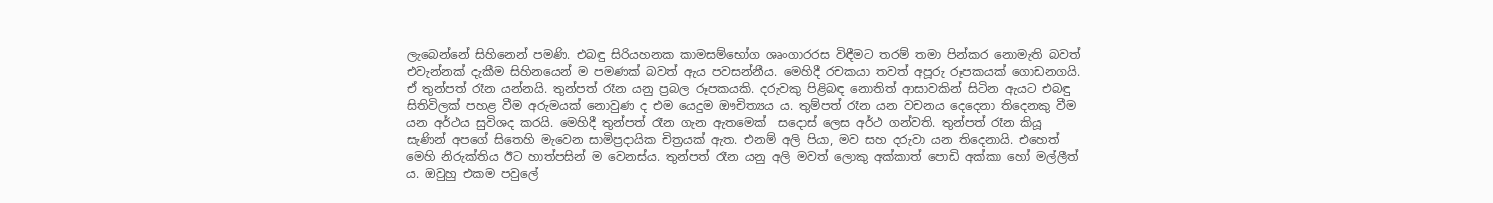ලැබෙන්නේ සිහිනෙන් පමණි. එබඳු සිරියහනක කාමසම්භෝග ශෘංගාරරස විඳීමට තරම් තමා පින්කර නොමැති බවත් එවැන්නක් දැකීම සිහිනයෙන් ම පමණක් බවත් ඇය පවසන්නීය. මෙහිදී රචකයා තවත් අපූරු රූපකයක් ගොඩනගයි. ඒ තුන්පත් රෑන යන්නයි. තුන්පත් රෑන යනු ප්‍රබල රූපකයකි. දරුවකු පිළිබඳ නොතිත් ආසාවකින් සිටින ඇයට එබඳු සිතිවිලක් පහළ වීම අරුමයක් නොවුණ ද එම යෙදුම ඖචිත්‍යය ය. තුම්පත් රෑන යන වචනය දෙදෙනා තිදෙනකු වීම යන අර්ථය සුවිශද කරයි. මෙහිදී තුන්පත් රෑන ගැන ඇතමෙක්  සදොස් ලෙස අර්ථ ගන්වති. තුන්පත් රෑන කියූ සැණින් අපගේ සිතෙහි මැවෙන සාමිප්‍රදායික චිත්‍රයක් ඇත. එනම් අලි පියා, මව සහ දරුවා යන තිදෙනායි. එහෙත් මෙහි නිරුක්තිය ඊට හාත්පසින් ම වෙනස්ය. තුන්පත් රෑන යනු අලි මවත් ලොකු අක්කාත් පොඩි අක්කා හෝ මල්ලීත් ය. ඔවුහු එකම පවුලේ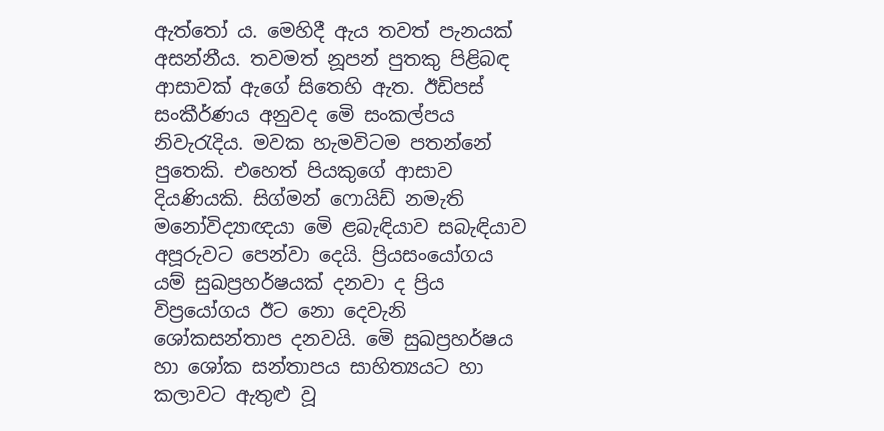ඇත්තෝ ය. මෙහිදී ඇය තවත් පැනයක් අසන්නීය. තවමත් නූපන් පුතකු පිළිබඳ ආසාවක් ඇගේ සිතෙහි ඇත. ඊඩිපස් සංකීර්ණය අනුවද මෙි සංකල්පය නිවැරැදිය. මවක හැමවිටම පතන්නේ පුතෙකි. එහෙත් පියකුගේ ආසාව දියණියකි. සිග්මන් ෆොයිඩ් නමැති මනෝවිද්‍යාඥයා මෙි ළබැඳියාව සබැඳියාව අපූරුවට පෙන්වා දෙයි. ප්‍රියසංයෝගය යම් සුඛප්‍රහර්ෂයක් දනවා ද ප්‍රිය විප්‍රයෝගය ඊට නො දෙවැනි ශෝකසන්තාප දනවයි. මෙි සුඛප්‍රහර්ෂය හා ශෝක සන්තාපය සාහිත්‍යයට හා කලාවට ඇතුළු වූ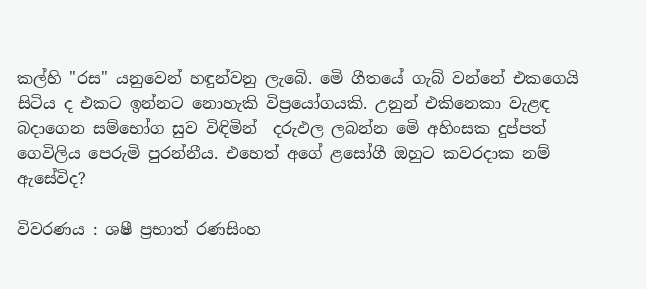කල්හි "රස" යනුවෙන් හඳුන්වනු ලැබෙි. මෙි ගීතයේ ගැබ් වන්නේ එකගෙයි සිටිය ද එකට ඉන්නට නොහැකි විප්‍රයෝගයකි. උනුන් එකිනෙකා වැළඳ බදාගෙන සම්භෝග සුව විඳිමින්  දරුඵල ලබන්න මෙි අහිංසක දුප්පත් ගෙවිලිය පෙරුමි පුරන්නීය. එහෙත් අගේ ළසෝගී ඔහුට කවරදාක නම් ඇසේවිද?

විවරණය : ශෂී ප්‍රභාත් රණසිංහ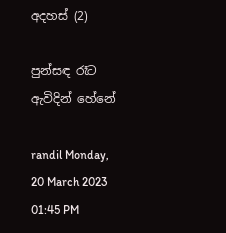අදහස් (2)

පුන්සඳ රෑට ඇවිදින් හේනේ

randil Monday, 20 March 2023 01:45 PM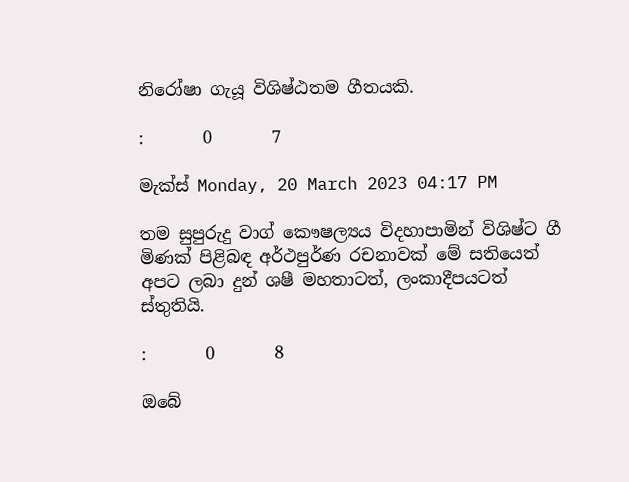නිරෝෂා ගැයූ විශිෂ්ඨතම ගීතයකි.

:       0       7

මැක්ස් Monday, 20 March 2023 04:17 PM

තම සුපුරුදු වාග් කෞෂල්‍යය විදහාපාමින් විශිෂ්ට ගී මිණක් පිළිබඳ අර්ථපුර්ණ රචනාවක් මේ සතියෙත් අපට ලබා දුන් ශෂී මහතාටත්, ලංකාදීපයටත් ස්තුතියි.

:       0       8

ඔබේ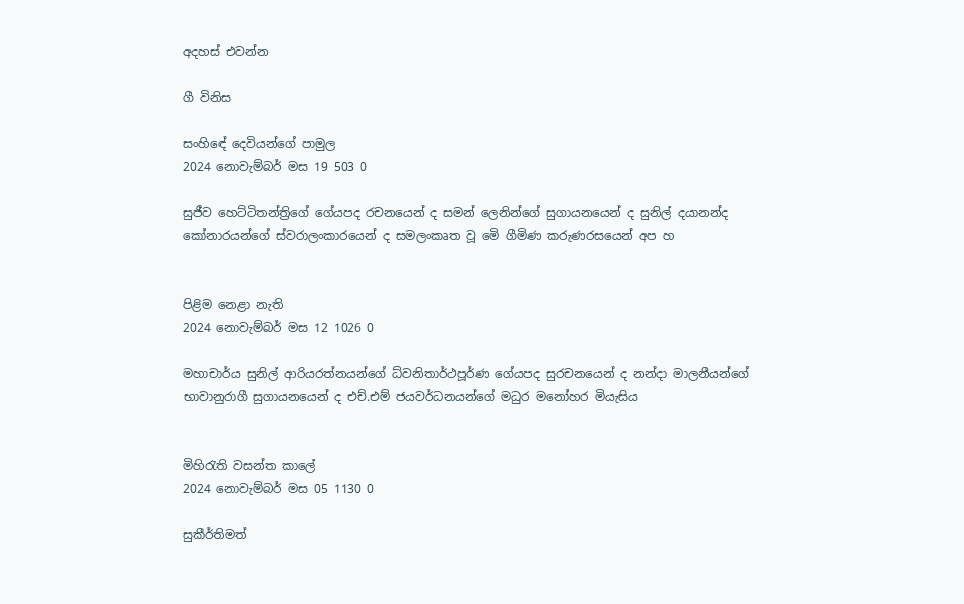අදහස් එවන්න

ගී විනිස

සංහිඳේ දෙවියන්ගේ පාමුල
2024 නොවැම්බර් මස 19 503 0

සුජීව හෙට්ටිතන්ත්‍රිගේ ගේයපද රචනයෙන් ද සමන් ලෙනින්ගේ සුගායනයෙන් ද සුනිල් දයානන්ද කෝනාරයන්ගේ ස්වරාලංකාරයෙන් ද සමලංකෘත වූ මෙි ගීමිණ කරුණරසයෙන් අප හ


පිළිම නෙළා නැති
2024 නොවැම්බර් මස 12 1026 0

මහාචාර්ය සුනිල් ආරියරත්නයන්ගේ ධ්වනිතාර්ථපූර්ණ ගේයපද සුරචනයෙන් ද නන්දා මාලනීයන්ගේ භාවානුරාගී සුගායනයෙන් ද එච්.එම් ජයවර්ධනයන්ගේ මධුර මනෝහර මියැසිය


මිහිරැති වසන්ත කාලේ
2024 නොවැම්බර් මස 05 1130 0

සුකීර්තිමත්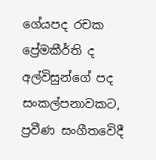ගේයපද රචක ප්‍රේමකීර්ති ද අල්විසුන්ගේ පද සංකල්පනාවකට, ප්‍රවීණ සංගීතවෙිදී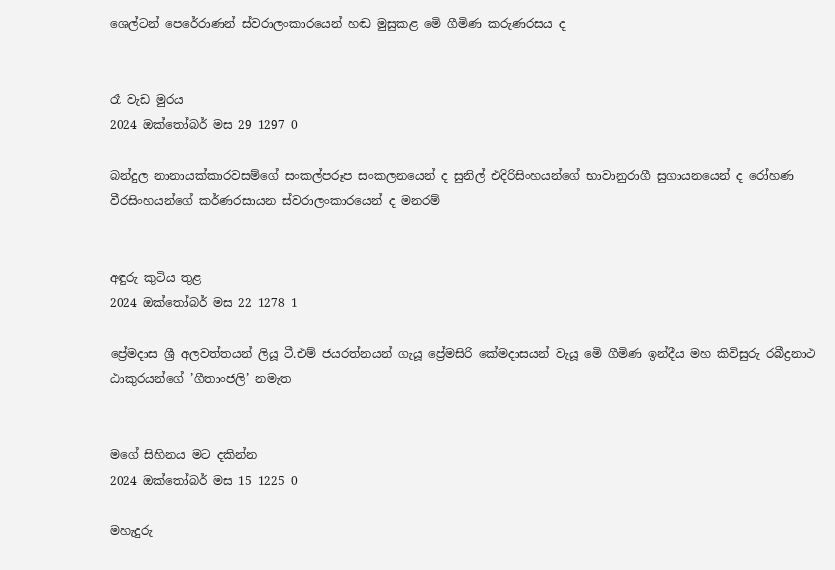ශෙල්ටන් පෙරේරාණන් ස්වරාලංකාරයෙන් හඬ මුසුකළ මෙි ගීමිණ කරුණරසය ද


රෑ වැඩ මුරය
2024 ඔක්තෝබර් මස 29 1297 0

බන්දුල නානායක්කාරවසම්ගේ සංකල්පරූප සංකලනයෙන් ද සුනිල් එදිරිසිංහයන්ගේ භාවානුරාගී සුගායනයෙන් ද රෝහණ වීරසිංහයන්ගේ කර්ණරසායන ස්වරාලංකාරයෙන් ද මනරම්


අඳුරු කුටිය තුළ
2024 ඔක්තෝබර් මස 22 1278 1

ප්‍රේමදාස ශ්‍රී අලවත්තයන් ලියූ ටී.එම් ජයරත්නයන් ගැයූ ප්‍රේමසිරි කේමදාසයන් වැයූ මෙි ගීමිණ ඉන්දීය මහ කිවිසුරු රබීද්‍රනාථ ඨාකුරයන්ගේ ’ගීතාංජලි’ නමැත


මගේ සිහිනය මට දකින්න
2024 ඔක්තෝබර් මස 15 1225 0

මහැදුරු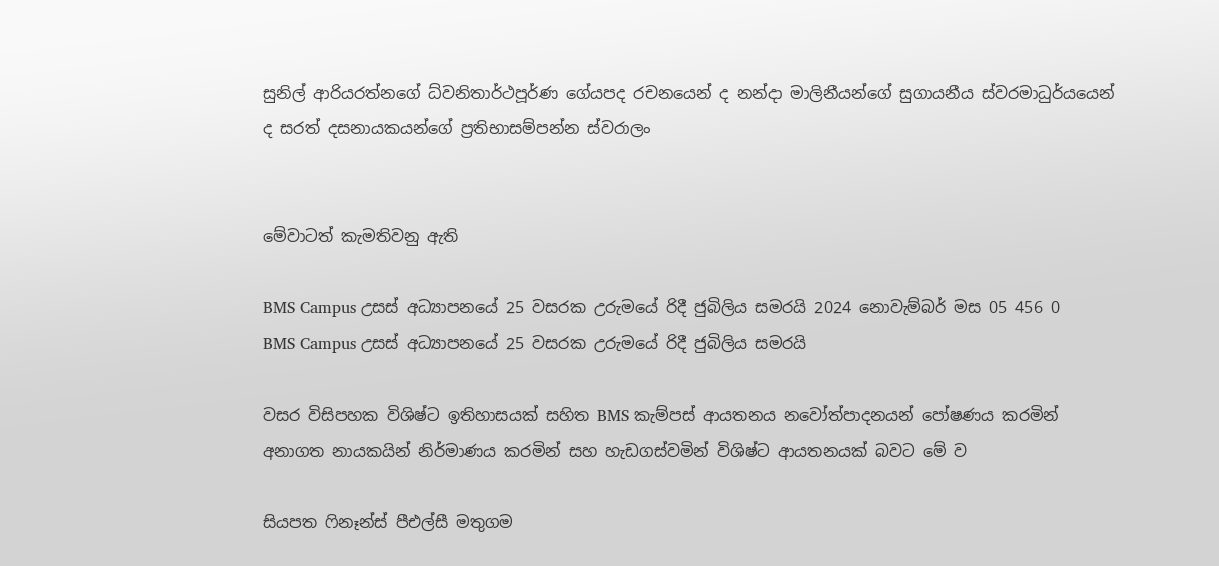සුනිල් ආරියරත්නගේ ධ්වනිතාර්ථපූර්ණ ගේයපද රචනයෙන් ද නන්දා මාලිනීයන්ගේ සුගායනීය ස්වරමාධුර්යයෙන් ද සරත් දසනායකයන්ගේ ප්‍රතිභාසම්පන්න ස්වරාලං


මේවාටත් කැමතිවනු ඇති

BMS Campus උසස් අධ්‍යාපනයේ 25 වසරක උරුමයේ රිදී ජුබිලිය සමරයි 2024 නොවැම්බර් මස 05 456 0
BMS Campus උසස් අධ්‍යාපනයේ 25 වසරක උරුමයේ රිදී ජුබිලිය සමරයි

වසර විසිපහක විශිෂ්ට ඉතිහාසයක් සහිත BMS කැම්පස් ආයතනය නවෝත්පාදනයන් පෝෂණය කරමින් අනාගත නායකයින් නිර්මාණය කරමින් සහ හැඩගස්වමින් විශිෂ්ට ආයතනයක් බවට මේ ව

සියපත ෆිනෑන්ස් පීඑල්සී මතුගම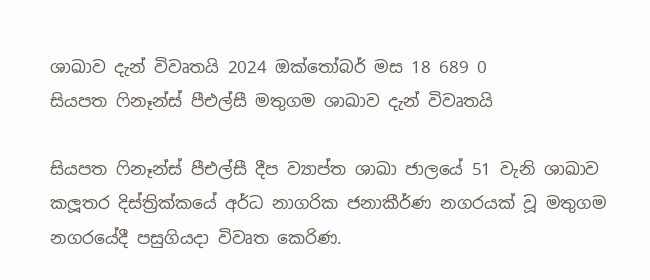ශාඛාව දැන් විවෘතයි 2024 ඔක්තෝබර් මස 18 689 0
සියපත ෆිනෑන්ස් පීඑල්සී මතුගම ශාඛාව දැන් විවෘතයි

සියපත ෆිනෑන්ස් පීඑල්සී දීප ව්‍යාප්ත ශාඛා ජාලයේ 51 වැනි ශාඛාව කලූතර දිස්ත්‍රික්කයේ අර්ධ නාගරික ජනාකීර්ණ නගරයක් වූ මතුගම නගරයේදී පසුගියදා විවෘත කෙරිණ.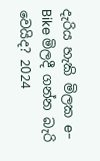දැරිය හැකි මිලක e-Bike මිලදී ගන්න බැරි වෙයිද? 2024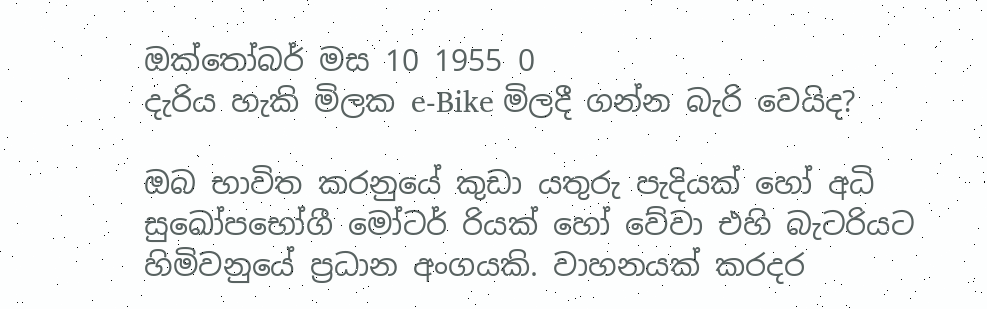ඔක්තෝබර් මස 10 1955 0
දැරිය හැකි මිලක e-Bike මිලදී ගන්න බැරි වෙයිද?

ඔබ භාවිත කරනුයේ කුඩා යතුරු පැදියක් හෝ අධි සුඛෝපභෝගී මෝටර් රියක් හෝ වේවා එහි බැටරියට හිමිවනුයේ ප්‍රධාන අංගයකි. වාහනයක් කරදර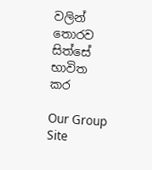වලින් තොරව සිත්සේ භාවිත කර

Our Group Site